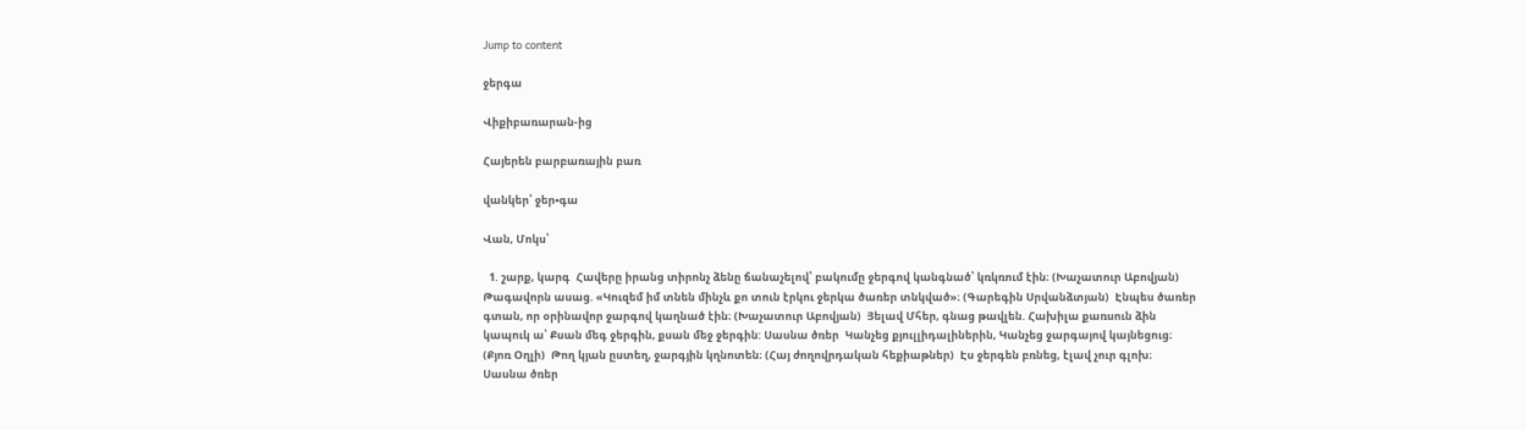Jump to content

ջերգա

Վիքիբառարան-ից

Հայերեն բարբառային բառ

վանկեր՝ ջեր•գա

Վան, Մոկս՝

  1. շարք, կարգ  Հավերը իրանց տիրոնչ ձենը ճանաչելով՝ բակումը ջերգով կանգնած՝ կռկռում էին։ (Խաչատուր Աբովյան)  Թագավորն ասաց. «Կուզեմ իմ տնեն մինչև քո տուն էրկու ջերկա ծառեր տնկված»։ (Գարեգին Սրվանձտյան)  Էնպես ծառեր գտան, որ օրինավոր ջարգով կաղնած էին։ (Խաչատուր Աբովյան)  Յելավ Մհեր, գնաց թավլեն. Հախիլա քառսուն ձին կապուկ ա՝ Քսան մեգ ջերգին, քսան մեջ ջերգին: Սասնա ծռեր  Կանչեց քյուլլիդալիներին, Կանչեց ջարգայով կայնեցուց։ (Քյոռ Օղլի)  Թող կյան ըստեղ, ջարգյին կղնոտեն։ (Հայ ժողովրդական հեքիաթներ)  Էս ջերգեն բռնեց, էլավ չուր գլոխ։ Սասնա ծռեր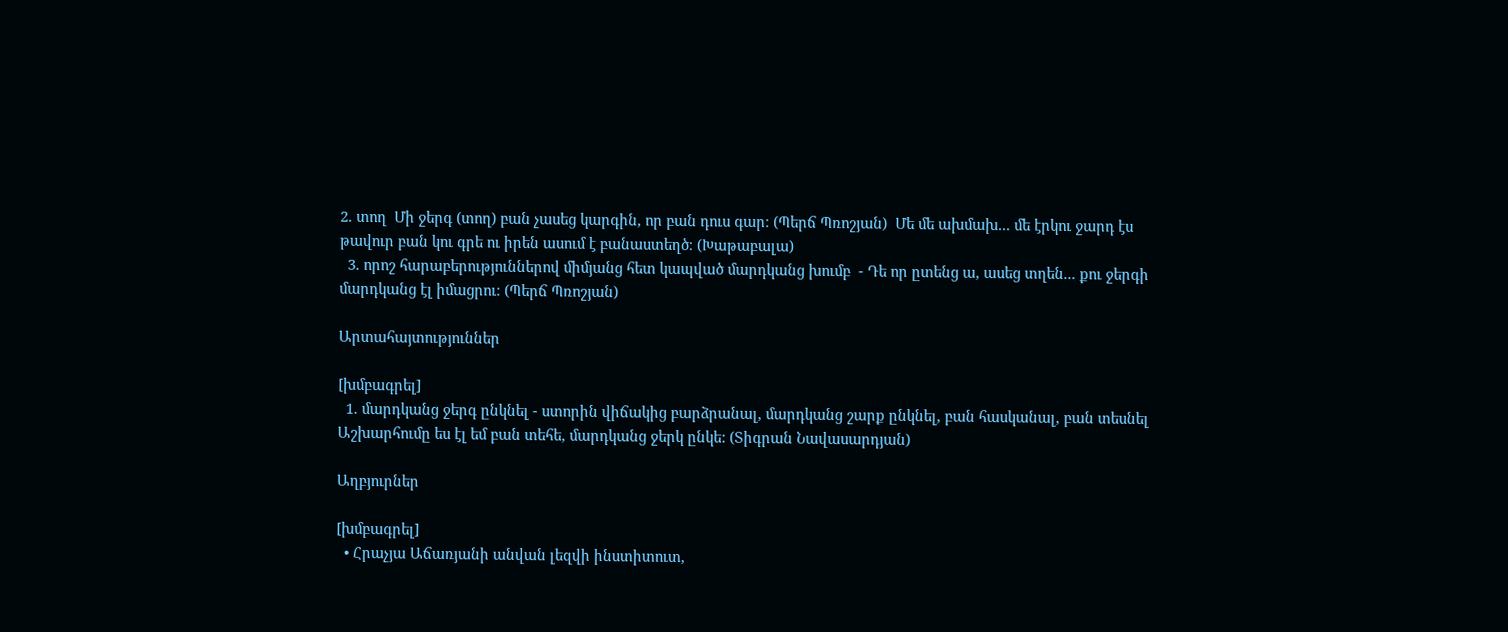2. տող  Մի ջերգ (տող) բան չասեց կարգին, որ բան դուս գար։ (Պերճ Պռոշյան)  Մե մե ախմախ... մե էրկու ջարդ էս թավուր բան կու գրե ու իրեն ասում է բանաստեղծ։ (Խաթաբալա)
  3. որոշ հարաբերություններով միմյանց հետ կապված մարդկանց խումբ  - Դե որ ըտենց ա, ասեց տղեն... քու ջերգի մարդկանց էլ իմացրու։ (Պերճ Պռոշյան)

Արտահայտություններ

[խմբագրել]
  1. մարդկանց ջերգ ընկնել - ստորին վիճակից բարձրանալ, մարդկանց շարք ընկնել, բան հասկանալ, բան տեսնել  Աշխարհումը ես էլ եմ բան տեհե, մարդկանց ջերկ ընկե: (Տիգրան Նավասարդյան)

Աղբյուրներ

[խմբագրել]
  • Հրաչյա Աճառյանի անվան լեզվի ինստիտուտ,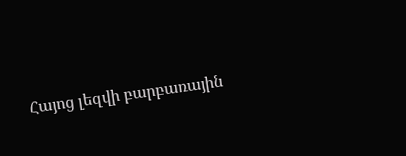Հայոց լեզվի բարբառային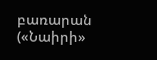բառարան («Նաիրի»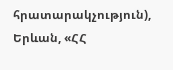հրատարակչություն), Երևան, «ՀՀ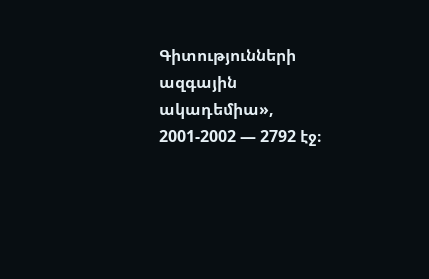Գիտությունների ազգային ակադեմիա», 2001-2002 — 2792 էջ։